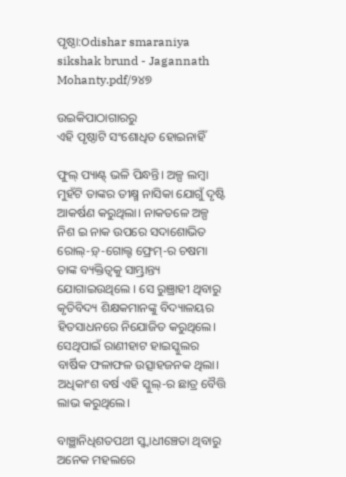ପୃଷ୍ଠା:Odishar smaraniya sikshak brund - Jagannath Mohanty.pdf/୨୪୭

ଉଇକିପାଠାଗାର‌ରୁ
ଏହି ପୃଷ୍ଠାଟି ସଂଶୋଧିତ ହୋଇନାହିଁ

ଫୁଲ୍ ପ୍ୟାଣ୍ଟ୍ ଭଳି ପିନ୍ଧନ୍ତି। ଅଳ୍ପ ଲମ୍ବା ମୁହଁଟି ତାଙ୍କର ତୀକ୍ଷ୍ମ ନାସିକା ଯୋଗୁଁ ଦୃଷ୍ଟି ଆକର୍ଷଣ କରୁଥିଲା। ନାକତଳେ ଅଳ୍ପ ନିଶ ଇ ନାକ ଉପରେ ସଦାଶୋଭିତ ରୋଲ୍-ଡ଼୍-ଗୋଲ୍ଟ ଫ୍ରେମ୍-ର ଚଷମା ତାଙ୍କ ବ୍ୟକ୍ତିତ୍ୱକୁ ସାମ୍ଭ୍ରାନ୍ତ୍ୟ ଯୋଗାଇଉଥିଲେ । ସେ ରୁଞ୍ରାହୀ ଥିବାରୁ କୃତିବିଦ୍ୟ ଶିକ୍ଷକମାନଙ୍କୁ ବିଦ୍ୟାଳୟର ହିତସାଧନରେ ନିଯୋଜିତ କରୁଥିଲେ। ସେଥିପାଇଁ ରାଣୀହାଟ ହାଇସ୍କୁଲର ବାର୍ଷିକ ଫଳାଫଳ ଉତ୍ସାହଜନକ ଥିଲା। ଅଧିକାଂଶ ବର୍ଷ ଏହି ସ୍କୁଲ୍-ର ଛାତ୍ର ବୈତ୍ତି ଲାଭ କରୁଥିଲେ।

ବାଞ୍ଛାନିଧିଶତପଥୀ ସ୍ୱ୍ୱାଧୀଞ୍ଚେତା ଥିବାରୁ ଅନେକ ମହଲରେ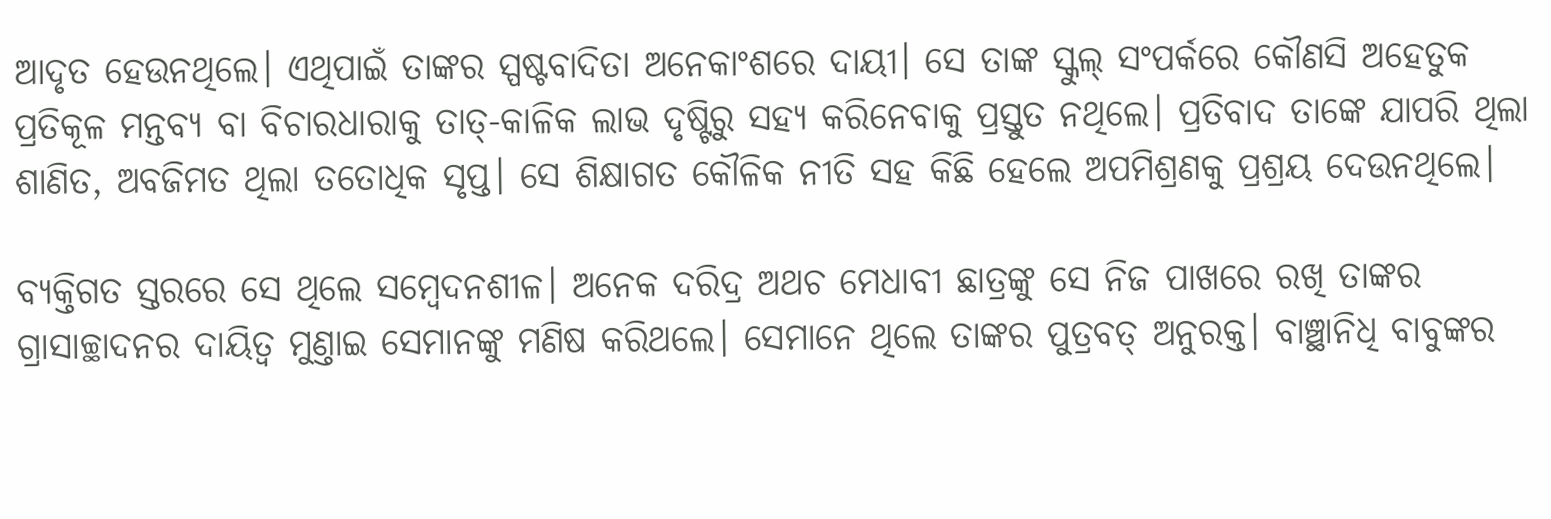ଆଦୃତ ହେଉନଥିଲେ। ଏଥିପାଇଁ ତାଙ୍କର ସ୍ପଷ୍ଟବାଦିତା ଅନେକାଂଶରେ ଦାୟୀ। ସେ ତାଙ୍କ ସ୍କୁଲ୍ ସଂପର୍କରେ କୌଣସି ଅହେତୁକ ପ୍ରତିକୂଳ ମନ୍ତବ୍ୟ ବା ବିଚାରଧାରାକୁ ତାତ୍-କାଳିକ ଲାଭ ଦୃଷ୍ଟିରୁ ସହ୍ୟ କରିନେବାକୁ ପ୍ରସ୍ତୁତ ନଥିଲେ। ପ୍ରତିବାଦ ତାଙ୍କେ ଯାପରି ଥିଲା ଶାଣିତ, ଅବଜିମତ ଥିଲା ତତୋଧିକ ସୃପ୍ତ। ସେ ଶିକ୍ଷାଗତ କୌଳିକ ନୀତି ସହ କିଛି ହେଲେ ଅପମିଶ୍ରଣକୁ ପ୍ରଶ୍ରୟ ଦେଉନଥିଲେ।

ବ୍ୟକ୍ତିଗତ ସ୍ତରରେ ସେ ଥିଲେ ସମ୍ବେଦନଶୀଳ। ଅନେକ ଦରିଦ୍ର ଅଥଚ ମେଧାବୀ ଛାତ୍ରଙ୍କୁ ସେ ନିଜ ପାଖରେ ରଖି ତାଙ୍କର ଗ୍ରାସାଚ୍ଛାଦନର ଦାୟିତ୍ୱ ମୁଣ୍ତାଇ ସେମାନଙ୍କୁ ମଣିଷ କରିଥଲେ। ସେମାନେ ଥିଲେ ତାଙ୍କର ପୁତ୍ରବତ୍ ଅନୁରକ୍ତ। ବାଞ୍ଛାନିଧି ବାବୁଙ୍କର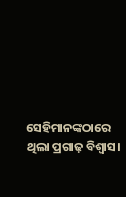ସେହିମାନଙ୍କଠାରେ ଥିଲା ପ୍ରଗାଢ଼ ବିଶ୍ୱାସ।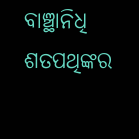ବାଞ୍ଛାନିଧି ଶତପଥିଙ୍କର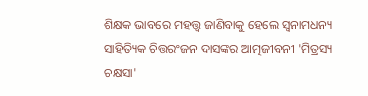ଶିକ୍ଷକ ଭାବରେ ମହତ୍ତ୍ୱ ଜାଣିବାକୁ ହେଲେ ସ୍ୱନାମଧନ୍ୟ ସାହିତ୍ୟିକ ଚିତ୍ତରଂଜନ ଦାସଙ୍କର ଆତ୍ମଜୀବନୀ 'ମିତ୍ରସ୍ୟ ଚକ୍ଷସା'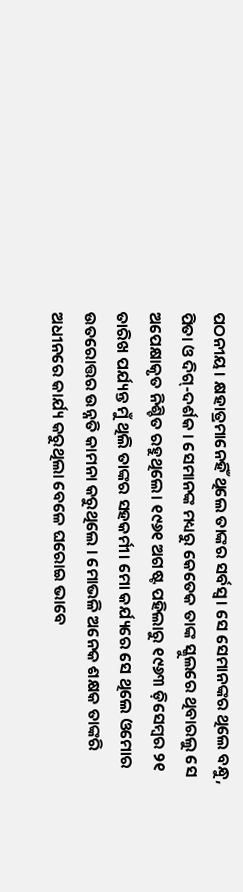ପଠନୀୟ। କ୍ଷହାତ୍ରମାନେହିଁ ଥିଲେ ତାଙ୍କର ସର୍ବସ୍ୱ। ସେ ସେମାନଙ୍କର ଥିଲେ ବନ୍ଧୁ, ପିତା ଓ ଦିଗ୍-ଦର୍ଶକ । ସେମାନଙ୍କ ମଧ୍ୟରୁ କେତେକ ତାଙ୍କ ସ୍କୁଲରେ ଥିବାରଲୁ ସେ ଅପେକ୍ଷାକୃତ ନିଶ୍ଚିତ ରହୁଥିଲେ। ୧୯୬୧ ଅଗଷ୍ଟ ପହିଲାରୁ ୧୯୬୩ ଡ଼ିସେମ୍ବର ୨୧ ତାରିଖ ପର୍ଯ୍ୟନ୍ତ ମୁଁ ଥିଲି ତାଙ୍କର ସହକର୍ମୀ। ମୋ କର୍ଯ୍ୟରେ ସେ ଥିଲେ ଓମୋର ଉତରୋତ୍ତର ଉନ୍ନତି କାମନା କରୁଥିଲେ । ମୋଭଳି ଅନେକ ଶକ୍ଷକ ତାଙ୍କରି ଅଧୀନରେ କାର୍ଯ୍ୟ କରୁଥିଲା ବେଳେ ଘରୋଇ ଭାବେ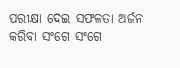ପରୀକ୍ଷା ଦେଇ ସଫଳତା ଅର୍ଜନ କରିବା ସଂଗେ ସଂଗେ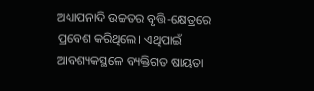ଅଧ୍ୟାପନାଦି ଉଚ୍ଚତର ବୃତ୍ତି-କ୍ଷେତ୍ରରେ ପ୍ରବେଶ କରିଥିଲେ। ଏଥିପାଇଁ ଆବଶ୍ୟକସ୍ଥଳେ ବ୍ୟକ୍ତିଗତ ଷାୟତା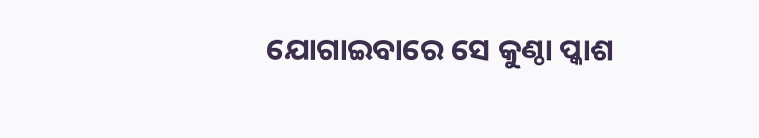ଯୋଗାଇବାରେ ସେ କୁଣ୍ଠା ପ୍କାଶ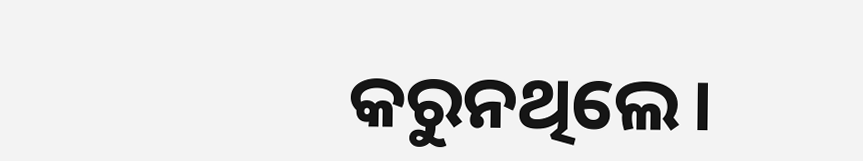କରୁନଥିଲେ।